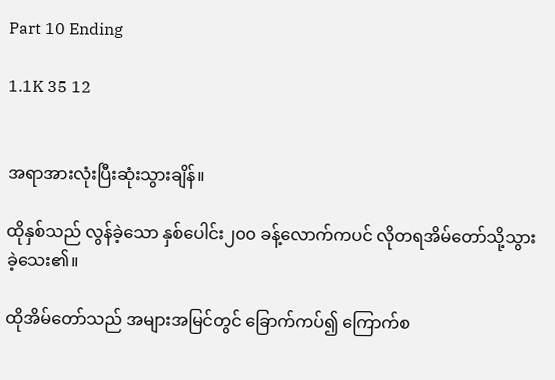Part 10 Ending

1.1K 35 12


အရာအားလုံးပြီးဆုံးသွားချိန်။

ထိုနှစ်သည် လွန်ခဲ့သော နှစ်ပေါင်း၂၀၀ ခန့်လောက်ကပင် လိုတရအိမ်တော်သို့သွားခဲ့သေး၏။

ထိုအိမ်တော်သည် အများအမြင်တွင် ခြောက်ကပ်၍ ကြောက်စ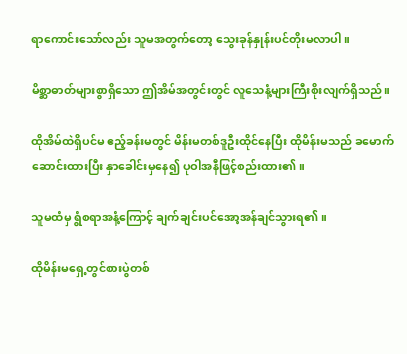ရာကောင်းသော်လည်း သူမအတွက်တော့ သွေးခုန်နှုန်းပင်တိုးမလာပါ။

မိစ္ဆာဓာတ်များစွာရှိသော ဤအိမ်အတွင်းတွင် လူသေနံ့များကြီးစိုးလျက်ရှိသည်။

ထိုအိမ်ထဲရှိပင်မ ဧည့်ခန်းမတွင် မိန်းမတစ်ဒူဦးထိုင်နေပြီး ထိုမိန်းမသည် ခမောက်ဆောင်းထားပြီး နှာခေါင်းမှနေ၍ ပုဝါအနီဖြင့်စည်းထား၏။

သူမထံမှ ရွံစရာအနံ့ကြောင့် ချက်ချင်းပင်အော့အန်ချင်သွားရ၏။

ထိုမိန်းမရှေ့တွင်စားပွဲတစ်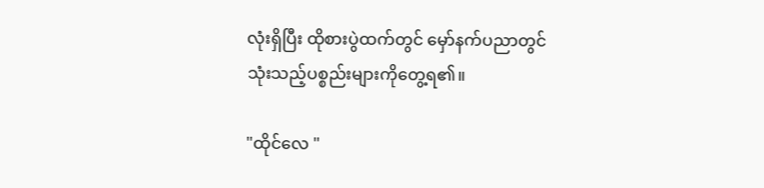လုံးရှိပြီး ထိုစားပွဲထက်တွင် မှော်နက်ပညာတွင်သုံးသည့်ပစ္စည်းများကိုတွေ့ရ၏။

"ထိုင်လေ "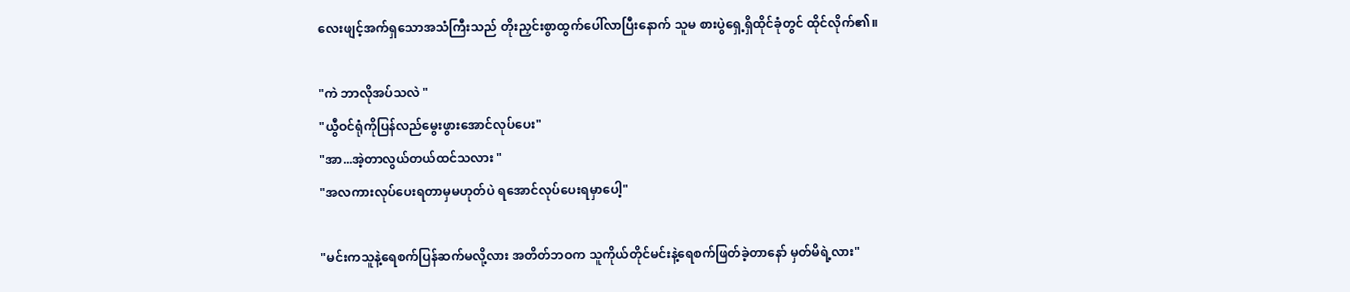လေးဖျင့်အက်ရှသောအသံကြီးသည် တိုးညှင်းစွာထွက်ပေါ်လာပြီးနောက် သူမ စားပွဲရှေ့ရှိထိုင်ခုံတွင် ထိုင်လိုက်၏။

"ကဲ ဘာလိုအပ်သလဲ "
"ယွီဝင်ရုံကိုပြန်လည်မွေးဖွားအောင်လုပ်ပေး"
"အာ...အဲ့တာလွယ်တယ်ထင်သလား "
"အလကားလုပ်ပေးရတာမှမဟုတ်ပဲ ရအောင်လုပ်ပေးရမှာပေါ့"

"မင်းကသူနဲ့ရေစက်ပြန်ဆက်မလို့လား အတိတ်ဘဝက သူကိုယ်တိုင်မင်းနဲ့ရေစက်ဖြတ်ခဲ့တာနော် မှတ်မိရဲ့လား"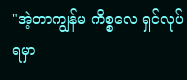"အဲ့တာကျွန်မ ကိစ္စလေ ရှင်လုပ်ရမှာ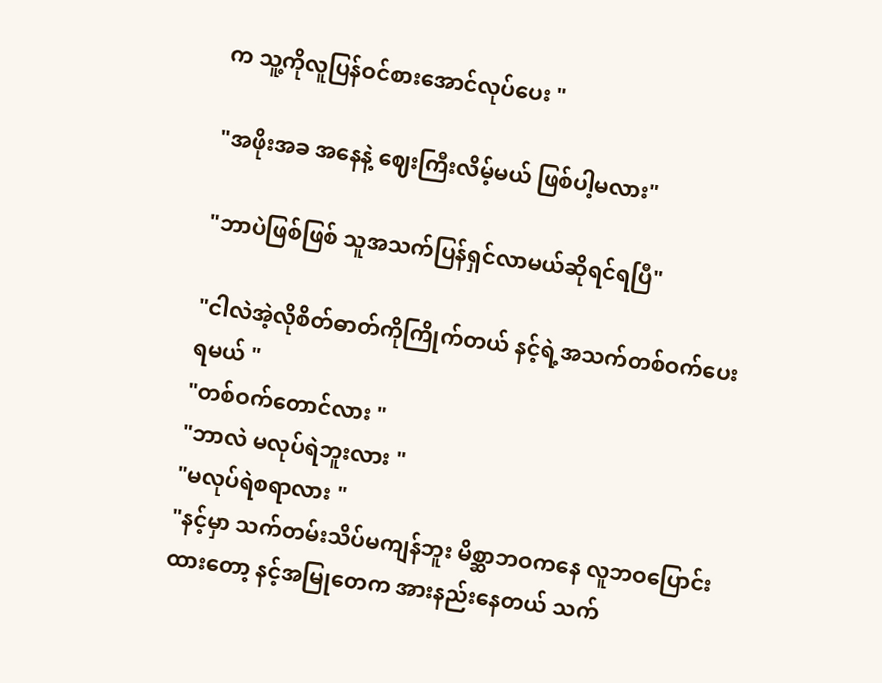က သူ့ကိုလူပြန်ဝင်စားအောင်လုပ်ပေး "

"အဖိုးအခ အနေနဲ့ ဈေးကြီးလိမ့်မယ် ဖြစ်ပါ့မလား"

"ဘာပဲဖြစ်ဖြစ် သူအသက်ပြန်ရှင်လာမယ်ဆိုရင်ရပြီ"

"ငါလဲအဲ့လိုစိတ်ဓာတ်ကိုကြိုက်တယ် နင့်ရဲ့အသက်တစ်ဝက်ပေးရမယ် "
"တစ်ဝက်တောင်လား "
"ဘာလဲ မလုပ်ရဲဘူးလား "
"မလုပ်ရဲစရာလား "
"နင့်မှာ သက်တမ်းသိပ်မကျန်ဘူး မိစ္ဆာဘဝကနေ လူဘဝပြောင်းထားတော့ နင့်အမြုတေက အားနည်းနေတယ် သက်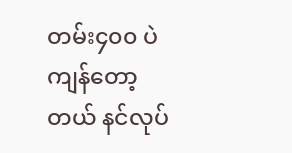တမ်း၄၀၀ ပဲကျန်တော့တယ် နင်လုပ်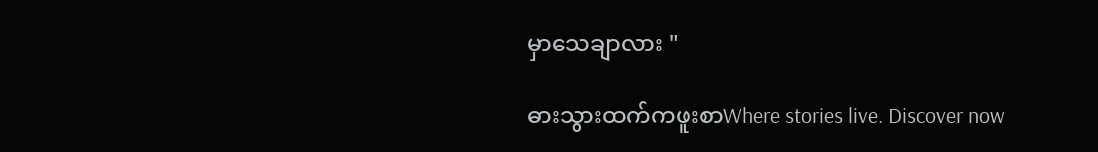မှာသေချာလား "

ဓားသွားထက်ကဖူးစာWhere stories live. Discover now